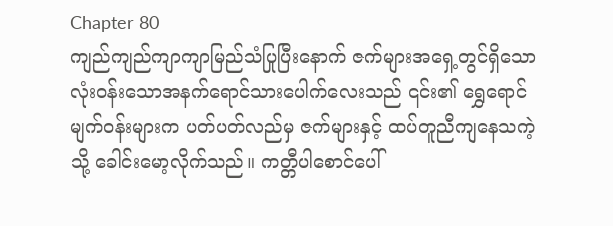Chapter 80
ကျည်ကျည်ကျာကျာမြည်သံပြုပြီးနောက် ဇက်များအရှေ့တွင်ရှိသော လုံးဝန်းသောအနက်ရောင်သားပေါက်လေးသည် ၎င်း၏ ရွှေရောင်မျက်ဝန်းများက ပတ်ပတ်လည်မှ ဇက်များနှင့် ထပ်တူညီကျနေသကဲ့သို့ ခေါင်းမော့လိုက်သည်။ ကတ္တီပါစောင်ပေါ်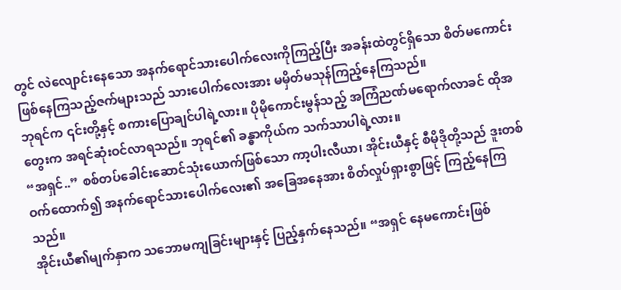တွင် လဲလျောင်းနေသော အနက်ရောင်သားပေါက်လေးကိုကြည့်ပြီး အခန်းထဲတွင်ရှိသော စိတ်မကောင်းဖြစ်နေကြသည့်ဇက်များသည် သားပေါက်လေးအား မမှိတ်မသုန်ကြည့်နေကြသည်။
ဘုရင်က ၎င်းတို့နှင့် စကားပြောချင်ပါရဲ့လား။ ပိုမိုကောင်းမွန်သည့် အကြံညဏ်မရောက်လာခင် ထိုအတွေးက အရင်ဆုံးဝင်လာရသည်။ ဘုရင်၏ ခန္ဓာကိုယ်က သက်သာပါရဲ့လား။
“အရှင်..” စစ်တပ်ခေါင်းဆောင်သုံးယောက်ဖြစ်သော ကာ့ပါးလီယာ၊ အိုင်းယီနှင့် စီမိုဒိုတို့သည် ဒူးတစ်ဝက်ထောက်၍ အနက်ရောင်သားပေါက်လေး၏ အခြေအနေအား စိတ်လှုပ်ရှားစွာဖြင့် ကြည့်နေကြသည်။
အိုင်းယီ၏မျက်နှာက သဘောမကျခြင်းများနှင့် ပြည့်နှက်နေသည်။ “အရှင် နေမကောင်းဖြစ်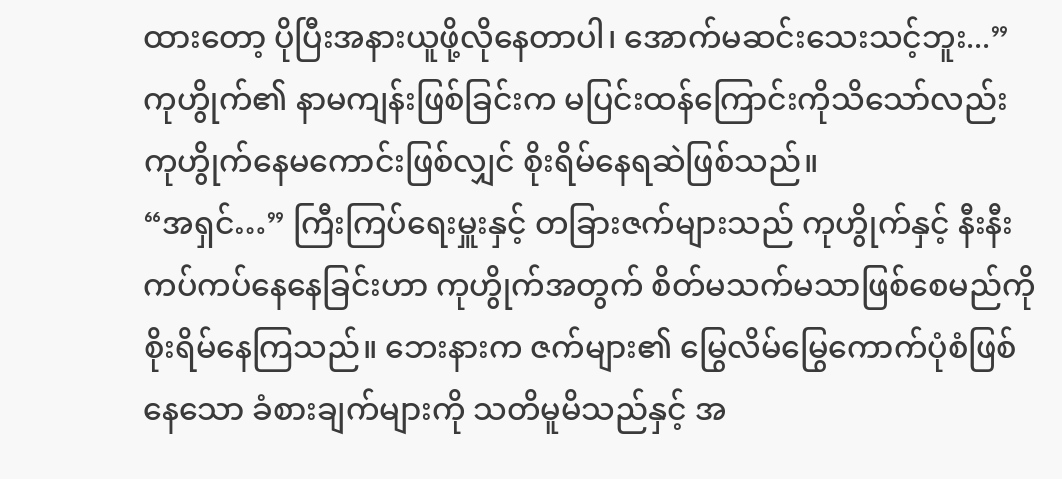ထားတော့ ပိုပြီးအနားယူဖို့လိုနေတာပါ၊ အောက်မဆင်းသေးသင့်ဘူး...”
ကုဟွိုက်၏ နာမကျန်းဖြစ်ခြင်းက မပြင်းထန်ကြောင်းကိုသိသော်လည်း ကုဟွိုက်နေမကောင်းဖြစ်လျှင် စိုးရိမ်နေရဆဲဖြစ်သည်။
“အရှင်…” ကြီးကြပ်ရေးမှူးနှင့် တခြားဇက်များသည် ကုဟွိုက်နှင့် နီးနီးကပ်ကပ်နေနေခြင်းဟာ ကုဟွိုက်အတွက် စိတ်မသက်မသာဖြစ်စေမည်ကို စိုးရိမ်နေကြသည်။ ဘေးနားက ဇက်များ၏ မြွေလိမ်မြွေကောက်ပုံစံဖြစ်နေသော ခံစားချက်များကို သတိမူမိသည်နှင့် အ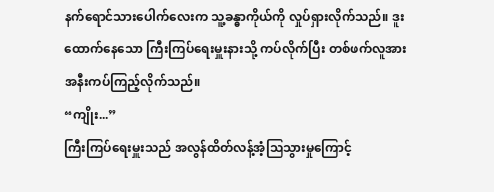နက်ရောင်သားပေါက်လေးက သူ့ခန္ဓာကိုယ်ကို လှုပ်ရှားလိုက်သည်။ ဒူးထောက်နေသော ကြီးကြပ်ရေးမှူးနားသို့ ကပ်လိုက်ပြီး တစ်ဖက်လူအား အနီးကပ်ကြည့်လိုက်သည်။
“ကျိုး...”
ကြီးကြပ်ရေးမှူးသည် အလွန်ထိတ်လန့်အံ့ဩသွားမှုကြောင့်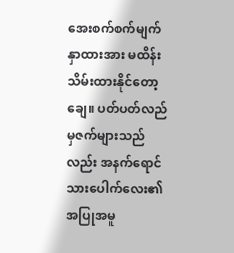အေးစက်စက်မျက်နှာထားအား မထိန်းသိမ်းထားနိုင်တော့ချေ။ ပတ်ပတ်လည်မှဇက်များသည်လည်း အနက်ရောင်သားပေါက်လေး၏ အပြုအမူ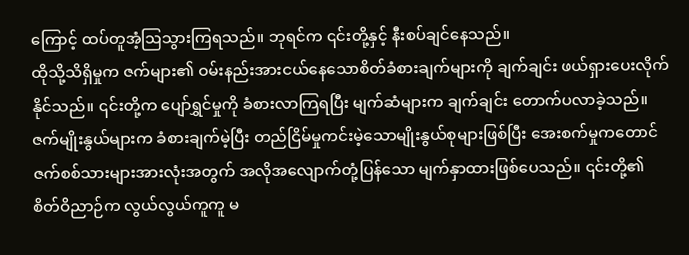ကြောင့် ထပ်တူအံ့ဩသွားကြရသည်။ ဘုရင်က ၎င်းတို့နှင့် နီးစပ်ချင်နေသည်။
ထိုသို့သိရှိမှုက ဇက်များ၏ ဝမ်းနည်းအားငယ်နေသောစိတ်ခံစားချက်များကို ချက်ချင်း ဖယ်ရှားပေးလိုက်နိုင်သည်။ ၎င်းတို့က ပျော်ရွှင်မှုကို ခံစားလာကြရပြီး မျက်ဆံများက ချက်ချင်း တောက်ပလာခဲ့သည်။ ဇက်မျိုးနွယ်များက ခံစားချက်မဲ့ပြီး တည်ငြိမ်မှုကင်းမဲ့သောမျိုးနွယ်စုများဖြစ်ပြီး အေးစက်မှုကတောင် ဇက်စစ်သားများအားလုံးအတွက် အလိုအလျောက်တုံ့ပြန်သော မျက်နှာထားဖြစ်ပေသည်။ ၎င်းတို့၏ စိတ်ဝိညာဉ်က လွယ်လွယ်ကူကူ မ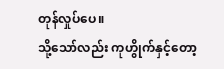တုန်လှုပ်ပေ။
သို့သော်လည်း ကုဟွိုက်နှင့်တော့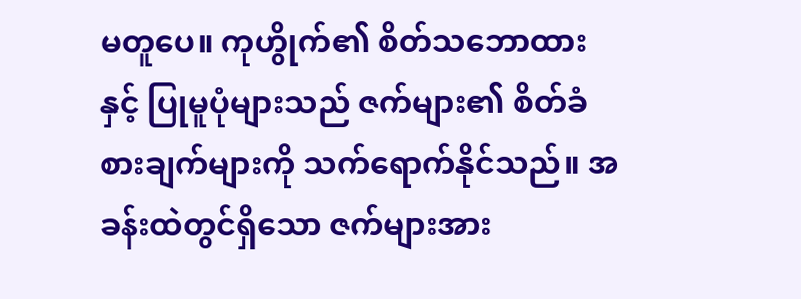မတူပေ။ ကုဟွိုက်၏ စိတ်သဘောထားနှင့် ပြုမူပုံများသည် ဇက်များ၏ စိတ်ခံစားချက်များကို သက်ရောက်နိုင်သည်။ အခန်းထဲတွင်ရှိသော ဇက်များအား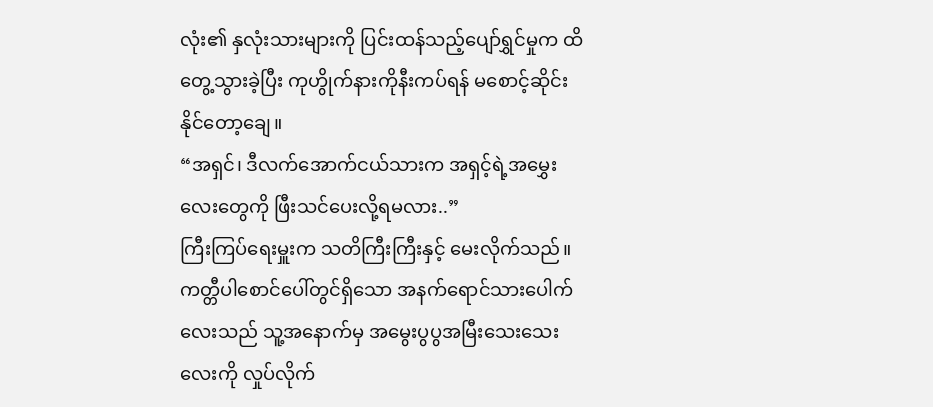လုံး၏ နှလုံးသားများကို ပြင်းထန်သည့်ပျော်ရွှင်မှုက ထိတွေ့သွားခဲ့ပြီး ကုဟွိုက်နားကိုနီးကပ်ရန် မစောင့်ဆိုင်းနိုင်တော့ချေ။
“အရှင်၊ ဒီလက်အောက်ငယ်သားက အရှင့်ရဲ့အမွှေးလေးတွေကို ဖြီးသင်ပေးလို့ရမလား..”
ကြီးကြပ်ရေးမှူးက သတိကြီးကြီးနှင့် မေးလိုက်သည်။
ကတ္တီပါစောင်ပေါ်တွင်ရှိသော အနက်ရောင်သားပေါက်လေးသည် သူ့အနောက်မှ အမွေးပွပွအမြီးသေးသေးလေးကို လှုပ်လိုက်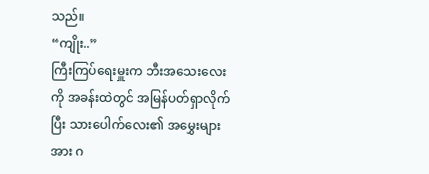သည်။
“ကျိုး..”
ကြီးကြပ်ရေးမှူးက ဘီးအသေးလေးကို အခန်းထဲတွင် အမြန်ပတ်ရှာလိုက်ပြီး သားပေါက်လေး၏ အမွှေးများအား ဂ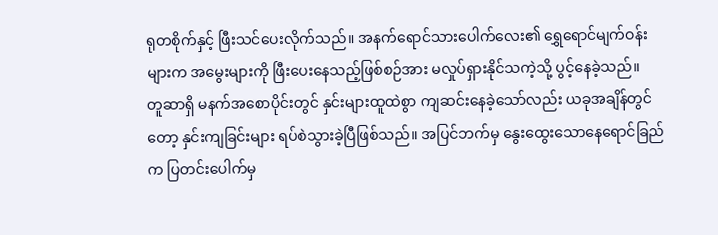ရုတစိုက်နှင့် ဖြီးသင်ပေးလိုက်သည်။ အနက်ရောင်သားပေါက်လေး၏ ရွှေရောင်မျက်ဝန်းများက အမွေးများကို ဖြီးပေးနေသည့်ဖြစ်စဉ်အား မလှုပ်ရှားနိုင်သကဲ့သို့ ပွင့်နေခဲ့သည်။
တူဆာရှိ မနက်အစောပိုင်းတွင် နှင်းများထူထဲစွာ ကျဆင်းနေခဲ့သော်လည်း ယခုအချိန်တွင်တော့ နှင်းကျခြင်းများ ရပ်စဲသွားခဲ့ပြီဖြစ်သည်။ အပြင်ဘက်မှ နွေးထွေးသောနေရောင်ခြည်က ပြတင်းပေါက်မှ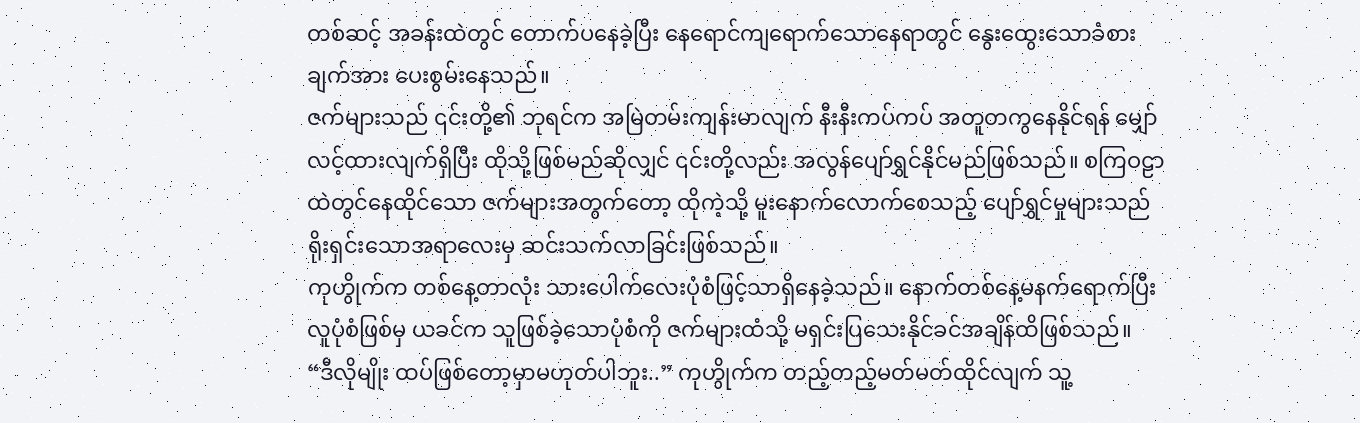တစ်ဆင့် အခန်းထဲတွင် တောက်ပနေခဲ့ပြီး နေရောင်ကျရောက်သောနေရာတွင် နွေးထွေးသောခံစားချက်အား ပေးစွမ်းနေသည်။
ဇက်များသည် ၎င်းတို့၏ ဘုရင်က အမြဲတမ်းကျန်းမာလျက် နီးနီးကပ်ကပ် အတူတကွနေနိုင်ရန် မျှော်လင့်ထားလျက်ရှိပြီး ထိုသို့ဖြစ်မည်ဆိုလျှင် ၎င်းတို့လည်း အလွန်ပျော်ရွှင်နိုင်မည်ဖြစ်သည်။ စကြဝဠာထဲတွင်နေထိုင်သော ဇက်များအတွက်တော့ ထိုကဲ့သို့ မူးနောက်လောက်စေသည့် ပျော်ရွှင်မှုများသည် ရိုးရှင်းသောအရာလေးမှ ဆင်းသက်လာခြင်းဖြစ်သည်။
ကုဟွိုက်က တစ်နေ့တာလုံး သားပေါက်လေးပုံစံဖြင့်သာရှိနေခဲ့သည်။ နောက်တစ်နေ့မနက်ရောက်ပြီး လူပုံစံဖြစ်မှ ယခင်က သူဖြစ်ခဲ့သောပုံစံကို ဇက်များထံသို့ မရှင်းပြသေးနိုင်ခင်အချိန်ထိဖြစ်သည်။
“ဒီလိုမျိုး ထပ်ဖြစ်တော့မှာမဟုတ်ပါဘူး..” ကုဟွိုက်က တည့်တည့်မတ်မတ်ထိုင်လျက် သူ့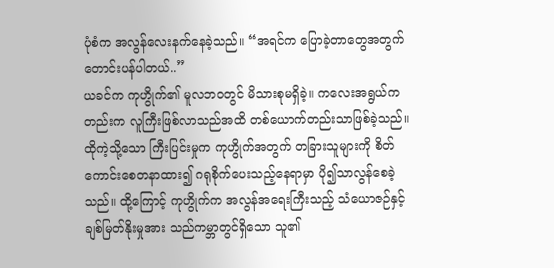ပုံစံက အလွန်လေးနက်နေခဲ့သည်။ “အရင်က ပြောခဲ့တာတွေအတွက် တောင်းပန်ပါတယ်..”
ယခင်က ကုဟွိုက်၏ မူလဘဝတွင် မိသားစုမရှိခဲ့။ ကလေးအရွယ်ကတည်းက လူကြီးဖြစ်လာသည်အထိ တစ်ယောက်တည်းသာဖြစ်ခဲ့သည်။ ထိုကဲ့သို့သော ကြီးပြင်းမှုက ကုဟွိုက်အတွက် တခြားသူများကို စိတ်ကောင်းစေတနာထား၍ ဂရုစိုက်ပေးသည့်နေရာမှာ ပို၍သာလွန်စေခဲ့သည်။ ထို့ကြောင့် ကုဟွိုက်က အလွန်အရေးကြီးသည့် သံယောဇဉ်နှင့် ချစ်မြတ်နိုးမှုအား သည်ကမ္ဘာတွင်ရှိသော သူ၏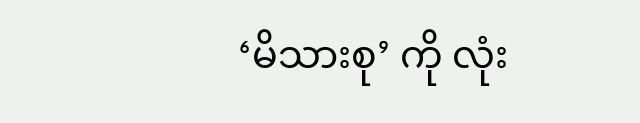‘မိသားစု’ ကို လုံး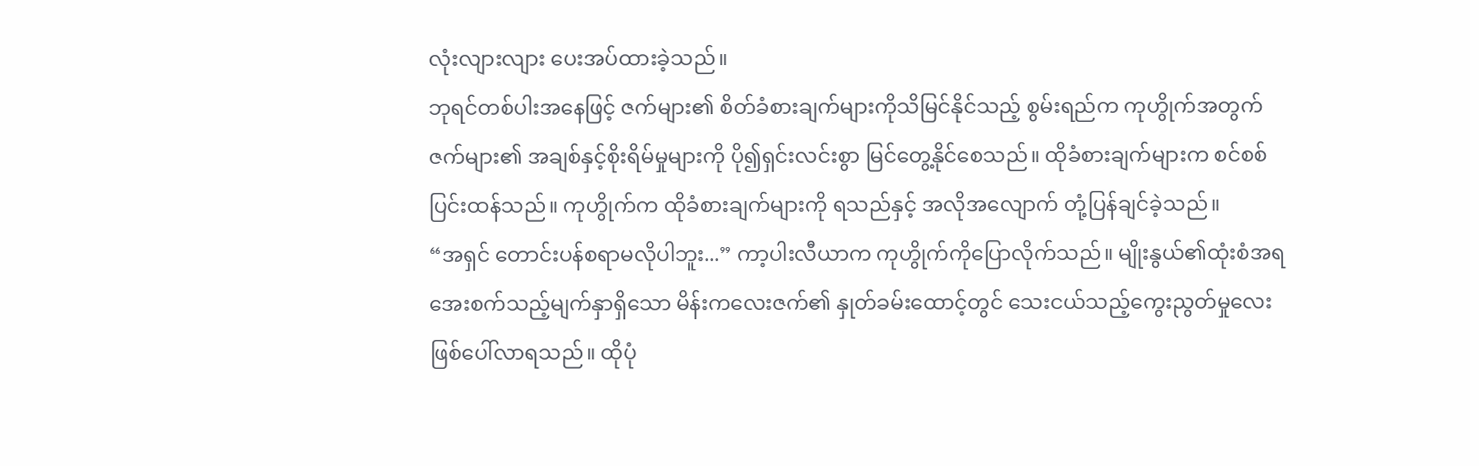လုံးလျားလျား ပေးအပ်ထားခဲ့သည်။
ဘုရင်တစ်ပါးအနေဖြင့် ဇက်များ၏ စိတ်ခံစားချက်များကိုသိမြင်နိုင်သည့် စွမ်းရည်က ကုဟွိုက်အတွက် ဇက်များ၏ အချစ်နှင့်စိုးရိမ်မှုများကို ပို၍ရှင်းလင်းစွာ မြင်တွေ့နိုင်စေသည်။ ထိုခံစားချက်များက စင်စစ် ပြင်းထန်သည်။ ကုဟွိုက်က ထိုခံစားချက်များကို ရသည်နှင့် အလိုအလျောက် တုံ့ပြန်ချင်ခဲ့သည်။
“အရှင် တောင်းပန်စရာမလိုပါဘူး...” ကာ့ပါးလီယာက ကုဟွိုက်ကိုပြောလိုက်သည်။ မျိုးနွယ်၏ထုံးစံအရ အေးစက်သည့်မျက်နှာရှိသော မိန်းကလေးဇက်၏ နှုတ်ခမ်းထောင့်တွင် သေးငယ်သည့်ကွေးညွတ်မှုလေး ဖြစ်ပေါ်လာရသည်။ ထိုပုံ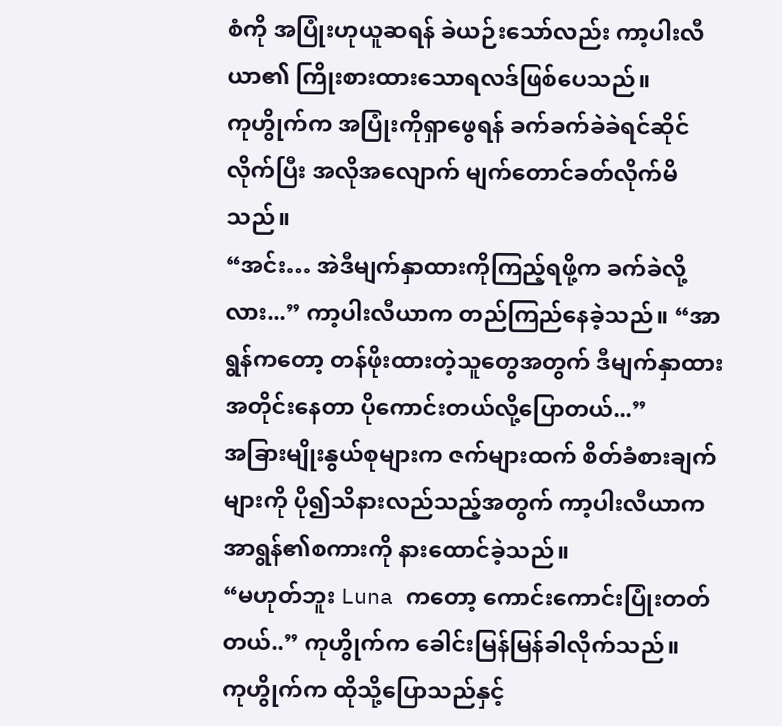စံကို အပြုံးဟုယူဆရန် ခဲယဉ်းသော်လည်း ကာ့ပါးလီယာ၏ ကြိုးစားထားသောရလဒ်ဖြစ်ပေသည်။
ကုဟွိုက်က အပြုံးကိုရှာဖွေရန် ခက်ခက်ခဲခဲရင်ဆိုင်လိုက်ပြီး အလိုအလျောက် မျက်တောင်ခတ်လိုက်မိသည်။
“အင်း… အဲဒီမျက်နှာထားကိုကြည့်ရဖို့က ခက်ခဲလို့လား...” ကာ့ပါးလီယာက တည်ကြည်နေခဲ့သည်။ “အာရွန်ကတော့ တန်ဖိုးထားတဲ့သူတွေအတွက် ဒီမျက်နှာထားအတိုင်းနေတာ ပိုကောင်းတယ်လို့ပြောတယ်...”
အခြားမျိုးနွယ်စုများက ဇက်များထက် စိတ်ခံစားချက်များကို ပို၍သိနားလည်သည့်အတွက် ကာ့ပါးလီယာက အာရွန်၏စကားကို နားထောင်ခဲ့သည်။
“မဟုတ်ဘူး Luna ကတော့ ကောင်းကောင်းပြုံးတတ်တယ်..” ကုဟွိုက်က ခေါင်းမြန်မြန်ခါလိုက်သည်။
ကုဟွိုက်က ထိုသို့ပြောသည်နှင့်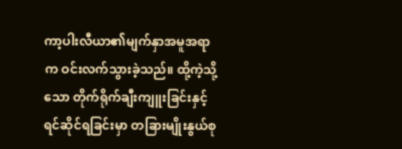ကာ့ပါးလီယာ၏မျက်နှာအမူအရာက ဝင်းလက်သွားခဲ့သည်။ ထို့ကဲ့သို့သော တိုက်ရိုက်ချီးကျူးခြင်းနှင့် ရင်ဆိုင်ရခြင်းမှာ တခြားမျိုးနွယ်စု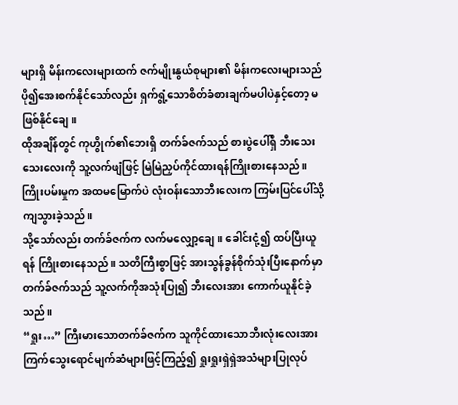များရှိ မိန်းကလေးများထက် ဇက်မျိုးနွယ်စုများ၏ မိန်းကလေးများသည် ပို၍အေးစက်နိုင်သော်လည်း ရှက်ရွံ့သောစိတ်ခံစားချက်မပါပဲနှင့်တော့ မဖြစ်နိုင်ချေ။
ထိုအချိန်တွင် ကုဟွိုက်၏ဘေးရှိ တက်ခ်ဇက်သည် စားပွဲပေါ်ရှိ ဘီးသေးသေးလေးကို သူ့လက်ဖျံဖြင့် မြဲမြဲညှပ်ကိုင်ထားရန်ကြိုးစားနေသည်။ ကြိုးပမ်းမှုက အထမမြောက်ပဲ လုံးဝန်းသောဘီးလေးက ကြမ်းပြင်ပေါ်သို့ ကျသွားခဲ့သည်။
သို့သော်လည်း တက်ခ်ဇက်က လက်မလျှော့ချေ။ ခေါင်းငုံ့၍ ထပ်ပြီးယူရန် ကြိုးစားနေသည်။ သတိကြီးစွာဖြင့် အားသွန်ခွန်စိုက်သုံးပြီးနောက်မှာ တက်ခ်ဇက်သည် သူ့လက်ကိုအသုံးပြု၍ ဘီးလေးအား ကောက်ယူနိုင်ခဲ့သည်။
“ရှုး…” ကြီးမားသောတက်ခ်ဇက်က သူကိုင်ထားသောဘီးလုံးလေးအား ကြက်သွေးရောင်မျက်ဆံများဖြင့်ကြည့်၍ ရှုးရှုးရှဲရှဲအသံများပြုလုပ်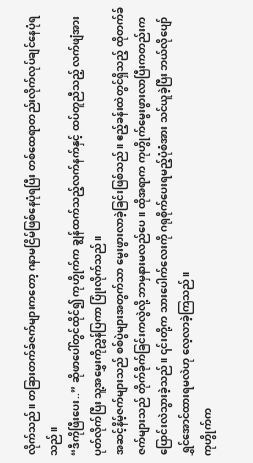လိုက်သည်။ တခြားတက်ခ်ဇက်များကတော့ ဂနာမငြိမ်ဖြစ်နေပုံရပြီး တစ်ထေရာတည်းလိုက်လုပ်ချင်နေပုံရသည်။
“ဒီကိုဖြီးပေး..” ဆိုဖာပေါ်တွင်ထိုင်၍ ကုဟွိုက်က ချွန်ထက်သည့်လက်နက်နှင့် ထပ်တူညီသည့် လက်ဖျံအားပုတ်လိုက်ပြီး သူ့အမွှေးကိုညွှန်ပြကာ ပြုံးလိုက်သည်။
အဆင့်နိမ့်ဇက်များသည် စစ်ပွဲများအတွက်သာ မွေးဖွားလာခဲ့ခြင်းဖြစ်သည်။ ဧည့်ခန်းထဲတွင်ရှိသည့် ထိုတက်ခ်ဇက်များသည် တိုက်ခိုက်ခြင်းကလွဲလို့ ဘာမှနားမလည်ပေ။ ထိုအရာက ကုဟွိုက်မွေးဖွားလာပြီးကတည်းက ပြောင်းလဲသွားခဲ့သည်။ ၎င်းတို့က သားပေါက်လေးကို ဂရုစိုက်ပေးရမည့်ပုံစံအား သင်ယူခဲ့ပြီး ဘယ်လိုပျော်ရွှင်အောင်ထားရမလဲဟု လေ့လာခဲ့ကြသည်။
ကုဟွိုက်က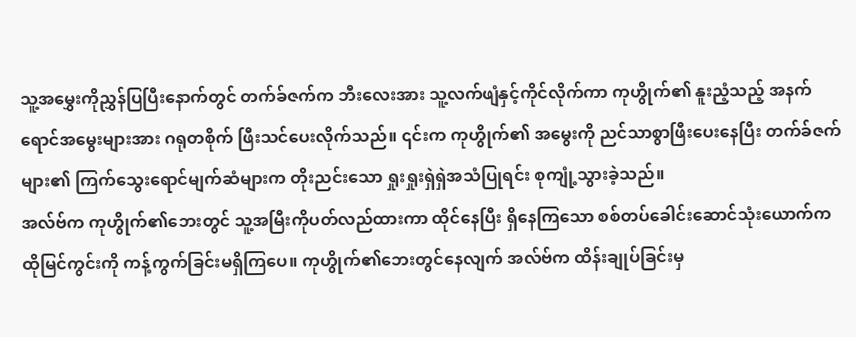သူ့အမွှေးကိုညွှန်ပြပြီးနောက်တွင် တက်ခ်ဇက်က ဘီးလေးအား သူ့လက်ဖျံနှင့်ကိုင်လိုက်ကာ ကုဟွိုက်၏ နူးညံ့သည့် အနက်ရောင်အမွေးများအား ဂရုတစိုက် ဖြီးသင်ပေးလိုက်သည်။ ၎င်းက ကုဟွိုက်၏ အမွေးကို ညင်သာစွာဖြီးပေးနေပြီး တက်ခ်ဇက်များ၏ ကြက်သွေးရောင်မျက်ဆံများက တိုးညင်းသော ရှုးရှုးရှဲရှဲအသံပြုရင်း စုကျုံ့သွားခဲ့သည်။
အလ်ဗ်က ကုဟွိုက်၏ဘေးတွင် သူ့အမြီးကိုပတ်လည်ထားကာ ထိုင်နေပြီး ရှိနေကြသော စစ်တပ်ခေါင်းဆောင်သုံးယောက်က ထိုမြင်ကွင်းကို ကန့်ကွက်ခြင်းမရှိကြပေ။ ကုဟွိုက်၏ဘေးတွင်နေလျက် အလ်ဗ်က ထိန်းချုပ်ခြင်းမှ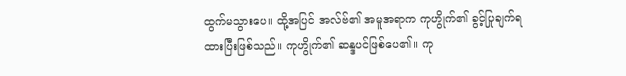ထွက်မသွားပေ။ ထို့အပြင် အလ်ဗ်၏ အမူအရာက ကုဟွိုက်၏ ခွင့်ပြုချက်ရထားပြီးဖြစ်သည်။ ကုဟွိုက်၏ ဆန္ဒပင်ဖြစ်ပေ၏။ ကု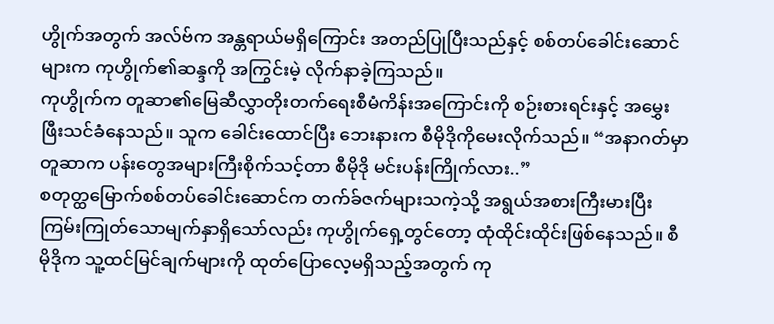ဟွိုက်အတွက် အလ်ဗ်က အန္တရာယ်မရှိကြောင်း အတည်ပြုပြီးသည်နှင့် စစ်တပ်ခေါင်းဆောင်များက ကုဟွိုက်၏ဆန္ဒကို အကြွင်းမဲ့ လိုက်နာခဲ့ကြသည်။
ကုဟွိုက်က တူဆာ၏မြေဆီလွှာတိုးတက်ရေးစီမံကိန်းအကြောင်းကို စဉ်းစားရင်းနှင့် အမွှေးဖြီးသင်ခံနေသည်။ သူက ခေါင်းထောင်ပြီး ဘေးနားက စီမိုဒိုကိုမေးလိုက်သည်။ “အနာဂတ်မှာ တူဆာက ပန်းတွေအများကြီးစိုက်သင့်တာ စီမိုဒို မင်းပန်းကြိုက်လား..”
စတုတ္ထမြောက်စစ်တပ်ခေါင်းဆောင်က တက်ခ်ဇက်များသကဲ့သို့ အရွယ်အစားကြီးမားပြီး ကြမ်းကြုတ်သောမျက်နှာရှိသော်လည်း ကုဟွိုက်ရှေ့တွင်တော့ ထုံထိုင်းထိုင်းဖြစ်နေသည်။ စီမိုဒိုက သူ့ထင်မြင်ချက်များကို ထုတ်ပြောလေ့မရှိသည့်အတွက် ကု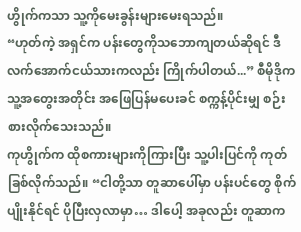ဟွိုက်ကသာ သူ့ကိုမေးခွန်းများမေးရသည်။
“ဟုတ်ကဲ့ အရှင်က ပန်းတွေကိုသဘောကျတယ်ဆိုရင် ဒီလက်အောက်ငယ်သားကလည်း ကြိုက်ပါတယ်...” စီမိုဒိုက သူ့အတွေးအတိုင်း အဖြေပြန်မပေးခင် စက္ကန့်ပိုင်းမျှ စဉ်းစားလိုက်သေးသည်။
ကုဟွိုက်က ထိုစကားများကိုကြားပြီး သူ့ပါးပြင်ကို ကုတ်ခြစ်လိုက်သည်။ “ငါတို့သာ တူဆာပေါ်မှာ ပန်းပင်တွေ စိုက်ပျိုးနိုင်ရင် ပိုပြီးလှလာမှာ… ဒါပေါ့ အခုလည်း တူဆာက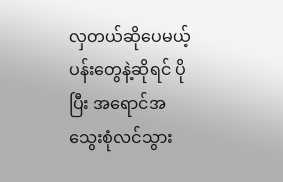လှတယ်ဆိုပေမယ့် ပန်းတွေနဲ့ဆိုရင် ပိုပြီး အရောင်အသွေးစုံလင်သွား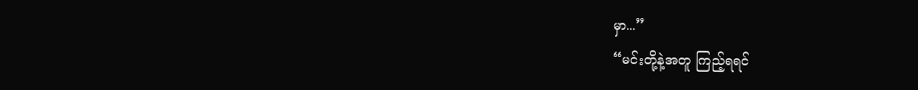မှာ...”
“မင်းတို့နဲ့အတူ ကြည့်ရရင်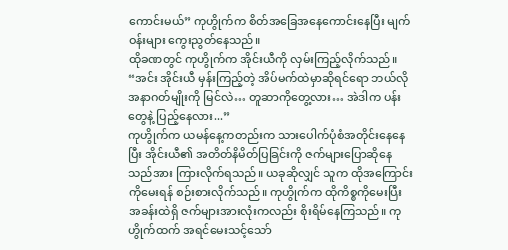ကောင်းမယ်” ကုဟွိုက်က စိတ်အခြေအနေကောင်းနေပြီး မျက်ဝန်းများ ကွေးညွတ်နေသည်။
ထိုခဏတွင် ကုဟွိုက်က အိုင်းယီကို လှမ်းကြည့်လိုက်သည်။ “အင်း အိုင်းယီ မှန်းကြည့်တဲ့ အိပ်မက်ထဲမှာဆိုရင်ရော ဘယ်လိုအနာဂတ်မျိုးကို မြင်လဲ… တူဆာကိုတွေ့လား… အဲဒါက ပန်းတွေနဲ့ ပြည့်နေလား...”
ကုဟွိုက်က ယမန်နေ့ကတည်းက သားပေါက်ပုံစံအတိုင်းနေနေပြီး အိုင်းယီ၏ အတိတ်နိမိတ်ပြခြင်းကို ဇက်များပြောဆိုနေသည်အား ကြားလိုက်ရသည်။ ယခုဆိုလျှင် သူက ထိုအကြောင်းကိုမေးရန် စဉ်းစားလိုက်သည်။ ကုဟွိုက်က ထိုကိစ္စကိုမေးပြီး အခန်းထဲရှိ ဇက်များအားလုံးကလည်း စိုးရိမ်နေကြသည်။ ကုဟွိုက်ထက် အရင်မေးသင့်သော်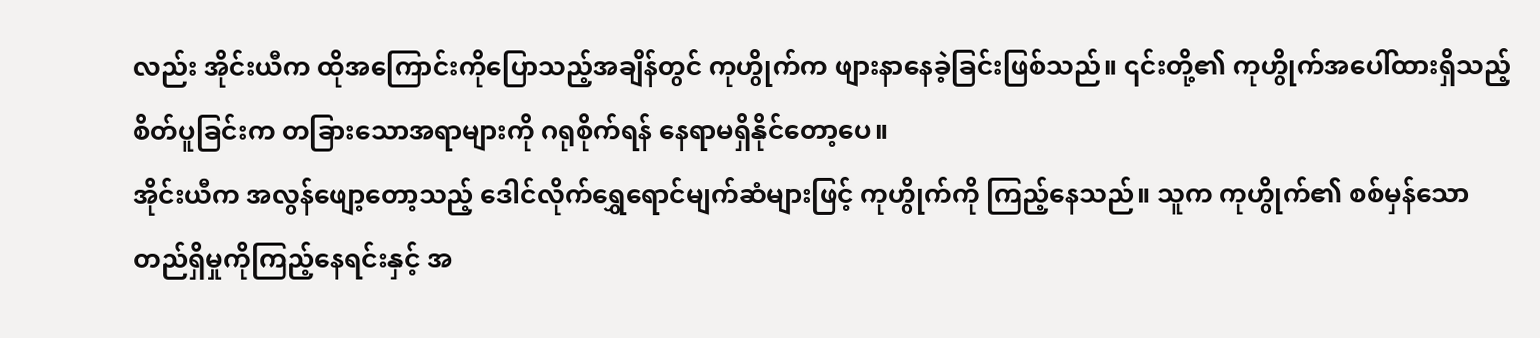လည်း အိုင်းယီက ထိုအကြောင်းကိုပြောသည့်အချိန်တွင် ကုဟွိုက်က ဖျားနာနေခဲ့ခြင်းဖြစ်သည်။ ၎င်းတို့၏ ကုဟွိုက်အပေါ်ထားရှိသည့် စိတ်ပူခြင်းက တခြားသောအရာများကို ဂရုစိုက်ရန် နေရာမရှိနိုင်တော့ပေ။
အိုင်းယီက အလွန်ဖျော့တော့သည့် ဒေါင်လိုက်ရွှေရောင်မျက်ဆံများဖြင့် ကုဟွိုက်ကို ကြည့်နေသည်။ သူက ကုဟွိုက်၏ စစ်မှန်သောတည်ရှိမှုကိုကြည့်နေရင်းနှင့် အ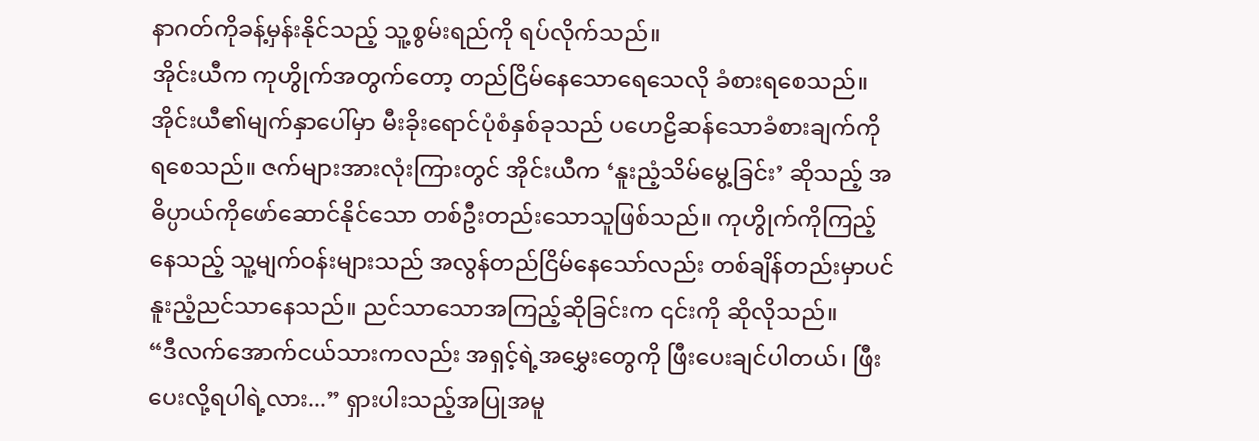နာဂတ်ကိုခန့်မှန်းနိုင်သည့် သူ့စွမ်းရည်ကို ရပ်လိုက်သည်။
အိုင်းယီက ကုဟွိုက်အတွက်တော့ တည်ငြိမ်နေသောရေသေလို ခံစားရစေသည်။ အိုင်းယီ၏မျက်နှာပေါ်မှာ မီးခိုးရောင်ပုံစံနှစ်ခုသည် ပဟေဠိဆန်သောခံစားချက်ကို ရစေသည်။ ဇက်များအားလုံးကြားတွင် အိုင်းယီက ‘နူးညံ့သိမ်မွေ့ခြင်း’ ဆိုသည့် အဓိပ္ပာယ်ကိုဖော်ဆောင်နိုင်သော တစ်ဦးတည်းသောသူဖြစ်သည်။ ကုဟွိုက်ကိုကြည့်နေသည့် သူ့မျက်ဝန်းများသည် အလွန်တည်ငြိမ်နေသော်လည်း တစ်ချိန်တည်းမှာပင် နူးညံ့ညင်သာနေသည်။ ညင်သာသောအကြည့်ဆိုခြင်းက ၎င်းကို ဆိုလိုသည်။
“ဒီလက်အောက်ငယ်သားကလည်း အရှင့်ရဲ့အမွှေးတွေကို ဖြီးပေးချင်ပါတယ်၊ ဖြီးပေးလို့ရပါရဲ့လား...” ရှားပါးသည့်အပြုအမူ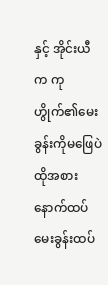နှင့် အိုင်းယီက ကုဟွိုက်၏မေးခွန်းကိုမဖြေပဲ ထိုအစား နောက်ထပ်မေးခွန်းထပ်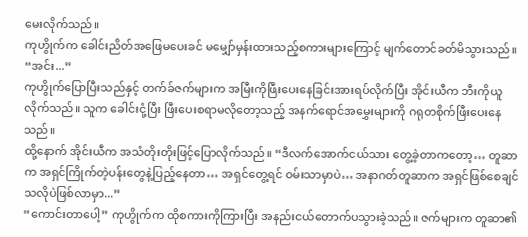မေးလိုက်သည်။
ကုဟွိုက်က ခေါင်းညိတ်အဖြေမပေးခင် မမျှော်မှန်းထားသည့်စကားများကြောင့် မျက်တောင်ခတ်မိသွားသည်။ “အင်း...”
ကုဟွိုက်ပြောပြီးသည်နှင့် တက်ခ်ဇက်များက အမြီးကိုဖြီးပေးနေခြင်းအားရပ်လိုက်ပြီး အိုင်းယီက ဘီးကိုယူလိုက်သည်။ သူက ခေါင်းငုံ့ပြီး ဖြီးပေးစရာမလိုတော့သည့် အနက်ရောင်အမွှေးများကို ဂရုတစိုက်ဖြီးပေးနေသည်။
ထို့နောက် အိုင်းယီက အသံတိုးတိုးဖြင့်ပြောလိုက်သည်။ “ဒီလက်အောက်ငယ်သား တွေ့ခဲ့တာကတော့… တူဆာက အရှင်ကြိုက်တဲ့ပန်းတွေနဲ့ပြည့်နေတာ… အရှင်တွေ့ရင် ဝမ်းသာမှာပဲ… အနာဂတ်တူဆာက အရှင်ဖြစ်စေချင်သလိုပဲဖြစ်လာမှာ...”
“ကောင်းတာပေါ့” ကုဟွိုက်က ထိုစကားကိုကြားပြီး အနည်းငယ်တောက်ပသွားခဲ့သည်။ ဇက်များက တူဆာ၏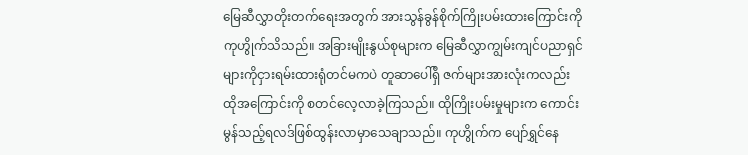မြေဆီလွှာတိုးတက်ရေးအတွက် အားသွန်ခွန်စိုက်ကြိုးပမ်းထားကြောင်းကို ကုဟွိုက်သိသည်။ အခြားမျိုးနွယ်စုများက မြေဆီလွှာကျွမ်းကျင်ပညာရှင်များကိုငှားရမ်းထားရုံတင်မကပဲ တူဆာပေါ်ရှိ ဇက်များအားလုံးကလည်း ထိုအကြောင်းကို စတင်လေ့လာခဲ့ကြသည်။ ထိုကြိုးပမ်းမှုများက ကောင်းမွန်သည့်ရလဒ်ဖြစ်ထွန်းလာမှာသေချာသည်။ ကုဟွိုက်က ပျော်ရွှင်နေ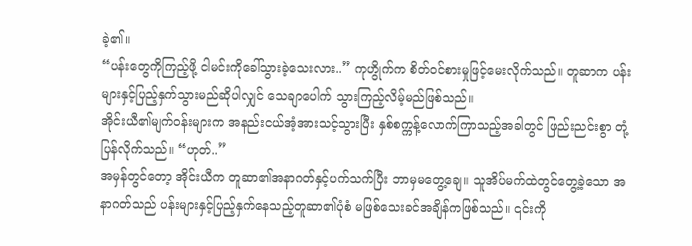ခဲ့၏။
“ပန်းတွေကိုကြည့်ဖို့ ငါမင်းကိုခေါ်သွားခဲ့သေးလား..” ကုဟွိုက်က စိတ်ဝင်စားမှုဖြင့်မေးလိုက်သည်။ တူဆာက ပန်းများနှင့်ပြည့်နှက်သွားမည်ဆိုပါလျှင် သေချာပေါက် သွားကြည့်လိမ့်မည်ဖြစ်သည်။
အိုင်းယီ၏မျက်ဝန်းများက အနည်းငယ်အံ့အားသင့်သွားပြီး နှစ်စက္ကန့်လောက်ကြာသည့်အခါတွင် ဖြည်းညင်းစွာ တုံ့ပြန်လိုက်သည်။ “ဟုတ်..”
အမှန်တွင်တော့ အိုင်းယီက တူဆာ၏အနာဂတ်နှင့်ပက်သက်ပြီး ဘာမှမတွေ့ချေ။ သူအိပ်မက်ထဲတွင်တွေ့ခဲ့သော အနာဂတ်သည် ပန်းများနှင့်ပြည့်နှက်နေသည့်တူဆာ၏ပုံစံ မဖြစ်သေးခင်အချိန်ကဖြစ်သည်။ ၎င်းကို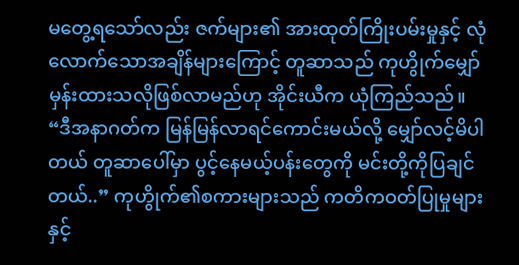မတွေ့ရသော်လည်း ဇက်များ၏ အားထုတ်ကြိုးပမ်းမှုနှင့် လုံလောက်သောအချိန်များကြောင့် တူဆာသည် ကုဟွိုက်မျှော်မှန်းထားသလိုဖြစ်လာမည်ဟု အိုင်းယီက ယုံကြည်သည်။
“ဒီအနာဂတ်က မြန်မြန်လာရင်ကောင်းမယ်လို့ မျှော်လင့်မိပါတယ် တူဆာပေါ်မှာ ပွင့်နေမယ့်ပန်းတွေကို မင်းတို့ကိုပြချင်တယ်..” ကုဟွိုက်၏စကားများသည် ကတိကဝတ်ပြုမှုများနှင့်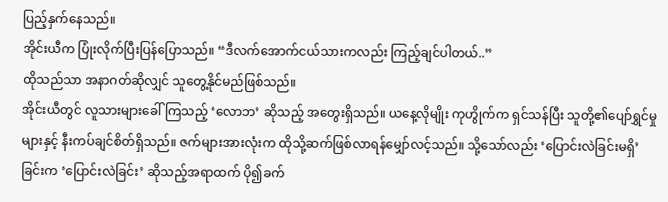ပြည့်နှက်နေသည်။
အိုင်းယီက ပြုံးလိုက်ပြီးပြန်ပြောသည်။ “ဒီလက်အောက်ငယ်သားကလည်း ကြည့်ချင်ပါတယ်..”
ထိုသည်သာ အနာဂတ်ဆိုလျှင် သူတွေ့နိုင်မည်ဖြစ်သည်။
အိုင်းယီတွင် လူသားများခေါ်ကြသည့် ‘လောဘ’ ဆိုသည့် အတွေးရှိသည်။ ယနေ့လိုမျိုး ကုဟွိုက်က ရှင်သန်ပြီး သူတို့၏ပျော်ရွှင်မှုများနှင့် နီးကပ်ချင်စိတ်ရှိသည်။ ဇက်များအားလုံးက ထိုသို့ဆက်ဖြစ်လာရန်မျှော်လင့်သည်။ သို့သော်လည်း ‘ပြောင်းလဲခြင်းမရှိ’ ခြင်းက ‘ပြောင်းလဲခြင်း’ ဆိုသည့်အရာထက် ပို၍ခက်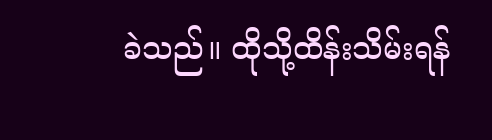ခဲသည်။ ထိုသို့ထိန်းသိမ်းရန်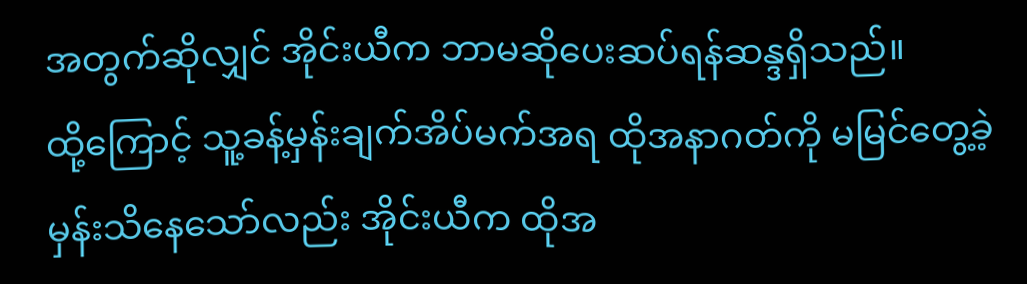အတွက်ဆိုလျှင် အိုင်းယီက ဘာမဆိုပေးဆပ်ရန်ဆန္ဒရှိသည်။
ထို့ကြောင့် သူ့ခန့်မှန်းချက်အိပ်မက်အရ ထိုအနာဂတ်ကို မမြင်တွေ့ခဲ့မှန်းသိနေသော်လည်း အိုင်းယီက ထိုအ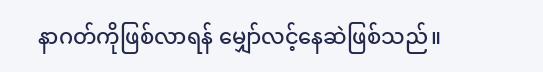နာဂတ်ကိုဖြစ်လာရန် မျှော်လင့်နေဆဲဖြစ်သည်။